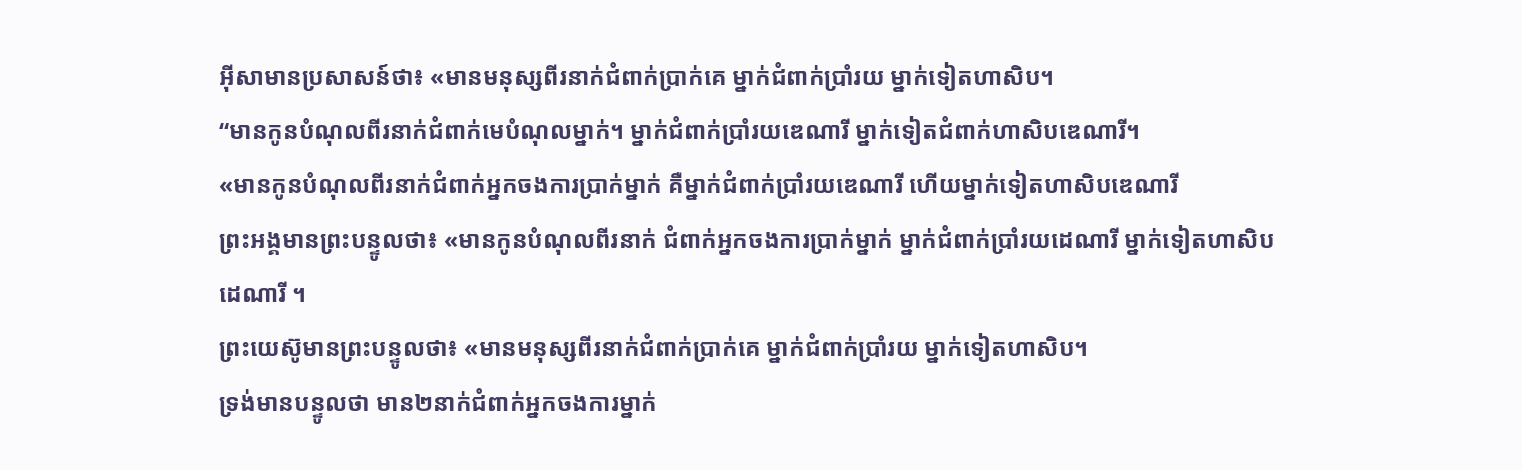អ៊ីសាមានប្រសាសន៍ថា៖ «មានមនុស្សពីរនាក់ជំពាក់ប្រាក់គេ ម្នាក់ជំពាក់ប្រាំរយ ម្នាក់ទៀតហាសិប។
“មានកូនបំណុលពីរនាក់ជំពាក់មេបំណុលម្នាក់។ ម្នាក់ជំពាក់ប្រាំរយឌេណារី ម្នាក់ទៀតជំពាក់ហាសិបឌេណារី។
«មានកូនបំណុលពីរនាក់ជំពាក់អ្នកចងការប្រាក់ម្នាក់ គឺម្នាក់ជំពាក់ប្រាំរយឌេណារី ហើយម្នាក់ទៀតហាសិបឌេណារី
ព្រះអង្គមានព្រះបន្ទូលថា៖ «មានកូនបំណុលពីរនាក់ ជំពាក់អ្នកចងការប្រាក់ម្នាក់ ម្នាក់ជំពាក់ប្រាំរយដេណារី ម្នាក់ទៀតហាសិបដេណារី ។
ព្រះយេស៊ូមានព្រះបន្ទូលថា៖ «មានមនុស្សពីរនាក់ជំពាក់ប្រាក់គេ ម្នាក់ជំពាក់ប្រាំរយ ម្នាក់ទៀតហាសិប។
ទ្រង់មានបន្ទូលថា មាន២នាក់ជំពាក់អ្នកចងការម្នាក់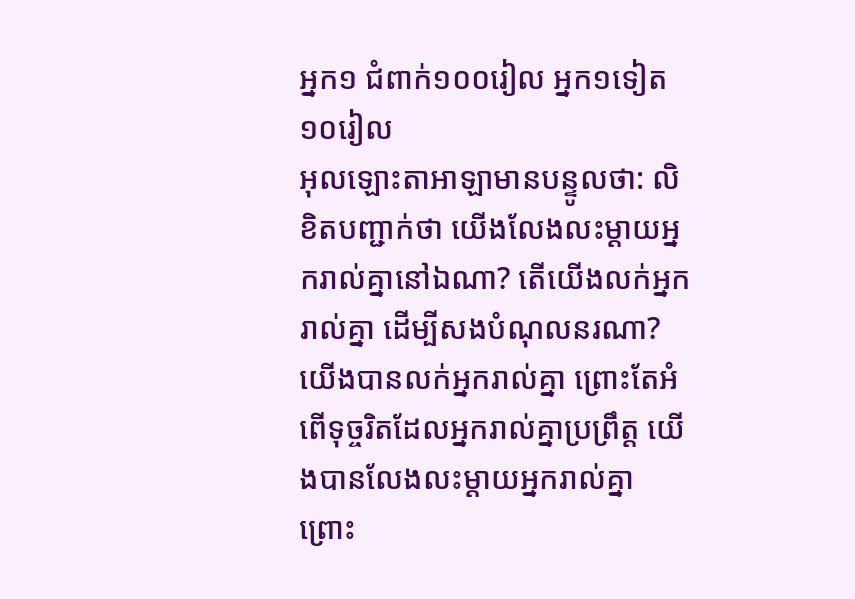អ្នក១ ជំពាក់១០០រៀល អ្នក១ទៀត១០រៀល
អុលឡោះតាអាឡាមានបន្ទូលថា: លិខិតបញ្ជាក់ថា យើងលែងលះម្ដាយអ្នករាល់គ្នានៅឯណា? តើយើងលក់អ្នករាល់គ្នា ដើម្បីសងបំណុលនរណា? យើងបានលក់អ្នករាល់គ្នា ព្រោះតែអំពើទុច្ចរិតដែលអ្នករាល់គ្នាប្រព្រឹត្ត យើងបានលែងលះម្ដាយអ្នករាល់គ្នា ព្រោះ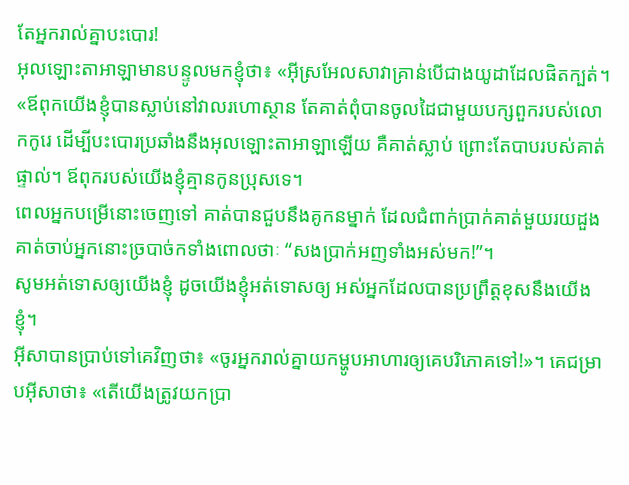តែអ្នករាល់គ្នាបះបោរ!
អុលឡោះតាអាឡាមានបន្ទូលមកខ្ញុំថា៖ «អ៊ីស្រអែលសាវាគ្រាន់បើជាងយូដាដែលផិតក្បត់។
«ឪពុកយើងខ្ញុំបានស្លាប់នៅវាលរហោស្ថាន តែគាត់ពុំបានចូលដៃជាមួយបក្សពួករបស់លោកកូរេ ដើម្បីបះបោរប្រឆាំងនឹងអុលឡោះតាអាឡាឡើយ គឺគាត់ស្លាប់ ព្រោះតែបាបរបស់គាត់ផ្ទាល់។ ឪពុករបស់យើងខ្ញុំគ្មានកូនប្រុសទេ។
ពេលអ្នកបម្រើនោះចេញទៅ គាត់បានជួបនឹងគូកនម្នាក់ ដែលជំពាក់ប្រាក់គាត់មួយរយដួង គាត់ចាប់អ្នកនោះច្របាច់កទាំងពោលថាៈ “សងប្រាក់អញទាំងអស់មក!”។
សូមអត់ទោសឲ្យយើងខ្ញុំ ដូចយើងខ្ញុំអត់ទោសឲ្យ អស់អ្នកដែលបានប្រព្រឹត្ដខុសនឹងយើងខ្ញុំ។
អ៊ីសាបានប្រាប់ទៅគេវិញថា៖ «ចូរអ្នករាល់គ្នាយកម្ហូបអាហារឲ្យគេបរិភោគទៅ!»។ គេជម្រាបអ៊ីសាថា៖ «តើយើងត្រូវយកប្រា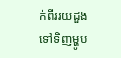ក់ពីររយដួង ទៅទិញម្ហូប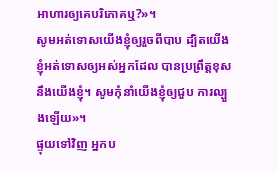អាហារឲ្យគេបរិភោគឬ?»។
សូមអត់ទោសយើងខ្ញុំឲ្យរួចពីបាប ដ្បិតយើងខ្ញុំអត់ទោសឲ្យអស់អ្នកដែល បានប្រព្រឹត្ដខុសនឹងយើងខ្ញុំ។ សូមកុំនាំយើងខ្ញុំឲ្យជួប ការល្បួងឡើយ»។
ផ្ទុយទៅវិញ អ្នកប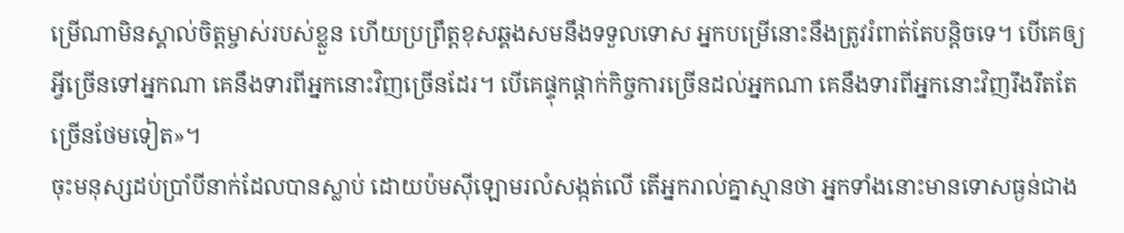ម្រើណាមិនស្គាល់ចិត្ដម្ចាស់របស់ខ្លួន ហើយប្រព្រឹត្ដខុសឆ្គងសមនឹងទទួលទោស អ្នកបម្រើនោះនឹងត្រូវរំពាត់តែបន្ដិចទេ។ បើគេឲ្យអ្វីច្រើនទៅអ្នកណា គេនឹងទារពីអ្នកនោះវិញច្រើនដែរ។ បើគេផ្ទុកផ្ដាក់កិច្ចការច្រើនដល់អ្នកណា គេនឹងទារពីអ្នកនោះវិញរឹងរឹតតែច្រើនថែមទៀត»។
ចុះមនុស្សដប់ប្រាំបីនាក់ដែលបានស្លាប់ ដោយប៉មស៊ីឡោមរលំសង្កត់លើ តើអ្នករាល់គ្នាស្មានថា អ្នកទាំងនោះមានទោសធ្ងន់ជាង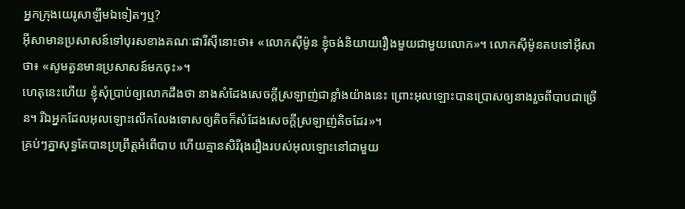អ្នកក្រុងយេរូសាឡឹមឯទៀតៗឬ?
អ៊ីសាមានប្រសាសន៍ទៅបុរសខាងគណៈផារីស៊ីនោះថា៖ «លោកស៊ីម៉ូន ខ្ញុំចង់និយាយរឿងមួយជាមួយលោក»។ លោកស៊ីម៉ូនតបទៅអ៊ីសាថា៖ «សូមតួនមានប្រសាសន៍មកចុះ»។
ហេតុនេះហើយ ខ្ញុំសុំប្រាប់ឲ្យលោកដឹងថា នាងសំដែងសេចក្ដីស្រឡាញ់ជាខ្លាំងយ៉ាងនេះ ព្រោះអុលឡោះបានប្រោសឲ្យនាងរួចពីបាបជាច្រើន។ រីឯអ្នកដែលអុលឡោះលើកលែងទោសឲ្យតិចក៏សំដែងសេចក្ដីស្រឡាញ់តិចដែរ»។
គ្រប់ៗគ្នាសុទ្ធតែបានប្រព្រឹត្ដអំពើបាប ហើយគ្មានសិរីរុងរឿងរបស់អុលឡោះនៅជាមួយ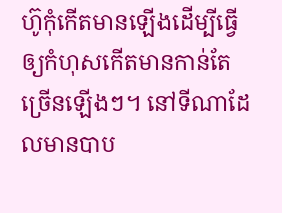ហ៊ូកុំកើតមានឡើងដើម្បីធ្វើឲ្យកំហុសកើតមានកាន់តែច្រើនឡើងៗ។ នៅទីណាដែលមានបាប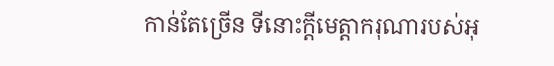កាន់តែច្រើន ទីនោះក្តីមេត្តាករុណារបស់អុ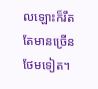លឡោះក៏រឹតតែមានច្រើនថែមទៀត។